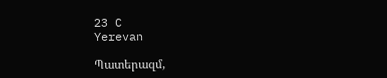23 C
Yerevan

Պատերազմ,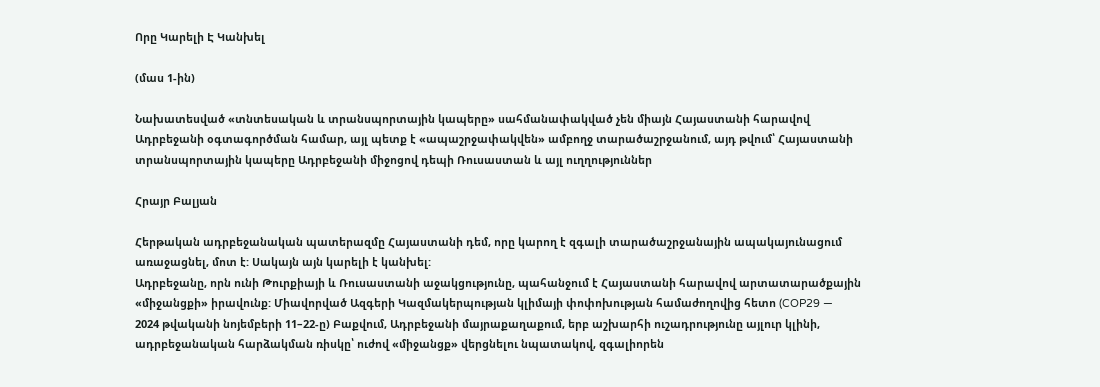Որը Կարելի Է Կանխել

(մաս 1‑ին)

Նախատեսված «տնտեսական և տրանսպորտային կապերը» սահմանափակված չեն միայն Հայաստանի հարավով Ադրբեջանի օգտագործման համար, այլ պետք է «ապաշրջափակվեն» ամբողջ տարածաշրջանում, այդ թվում՝ Հայաստանի տրանսպորտային կապերը Ադրբեջանի միջոցով դեպի Ռուսաստան և այլ ուղղություններ

Հրայր Բալյան

Հերթական ադրբեջանական պատերազմը Հայաստանի դեմ, որը կարող է զգալի տարածաշրջանային ապակայունացում առաջացնել, մոտ է: Սակայն այն կարելի է կանխել:
Ադրբեջանը, որն ունի Թուրքիայի և Ռուսաստանի աջակցությունը, պահանջում է Հայաստանի հարավով արտատարածքային «միջանցքի» իրավունք: Միավորված Ազգերի Կազմակերպության կլիմայի փոփոխության համաժողովից հետո (COP29 — 2024 թվականի նոյեմբերի 11–22‑ը) Բաքվում, Ադրբեջանի մայրաքաղաքում, երբ աշխարհի ուշադրությունը այլուր կլինի, ադրբեջանական հարձակման ռիսկը՝ ուժով «միջանցք» վերցնելու նպատակով, զգալիորեն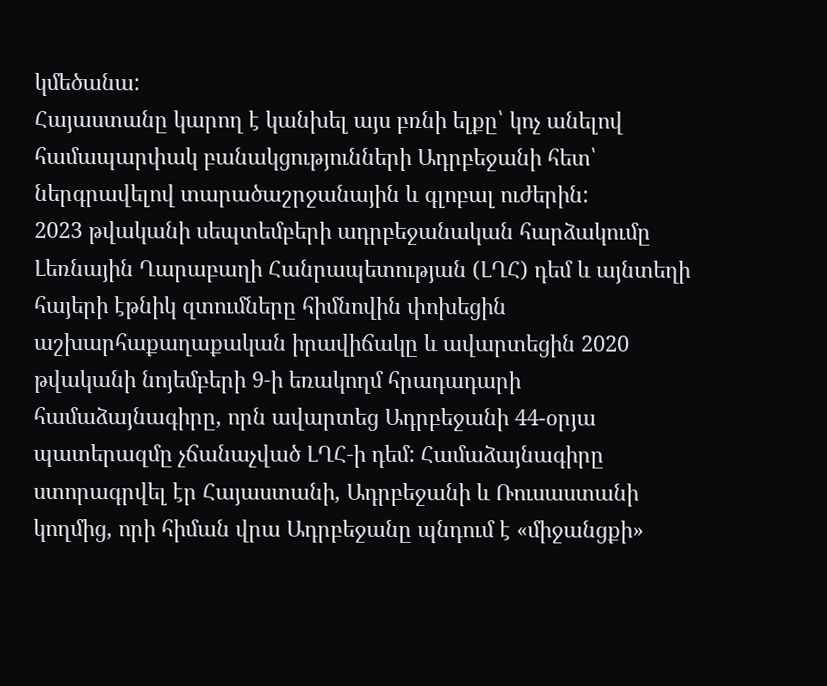կմեծանա:
Հայաստանը կարող է կանխել այս բռնի ելքը՝ կոչ անելով համապարփակ բանակցությունների Ադրբեջանի հետ՝ ներգրավելով տարածաշրջանային և գլոբալ ուժերին:
2023 թվականի սեպտեմբերի ադրբեջանական հարձակումը Լեռնային Ղարաբաղի Հանրապետության (ԼՂՀ) դեմ և այնտեղի հայերի էթնիկ զտումները հիմնովին փոխեցին աշխարհաքաղաքական իրավիճակը և ավարտեցին 2020 թվականի նոյեմբերի 9‑ի եռակողմ հրադադարի համաձայնագիրը, որն ավարտեց Ադրբեջանի 44-օրյա պատերազմը չճանաչված ԼՂՀ‑ի դեմ: Համաձայնագիրը ստորագրվել էր Հայաստանի, Ադրբեջանի և Ռուսաստանի կողմից, որի հիման վրա Ադրբեջանը պնդում է «միջանցքի»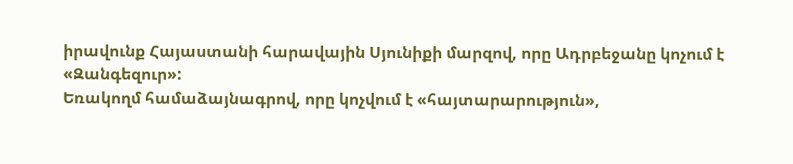իրավունք Հայաստանի հարավային Սյունիքի մարզով, որը Ադրբեջանը կոչում է «Զանգեզուր»:
Եռակողմ համաձայնագրով, որը կոչվում է «հայտարարություն»,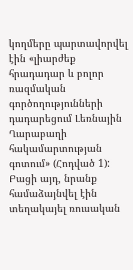կողմերը պարտավորվել էին «լիարժեք հրադադար և բոլոր ռազմական գործողությունների դադարեցում Լեռնային Ղարաբաղի հակամարտության գոտում» (Հոդված 1): Բացի այդ, նրանք համաձայնվել էին տեղակայել ռուսական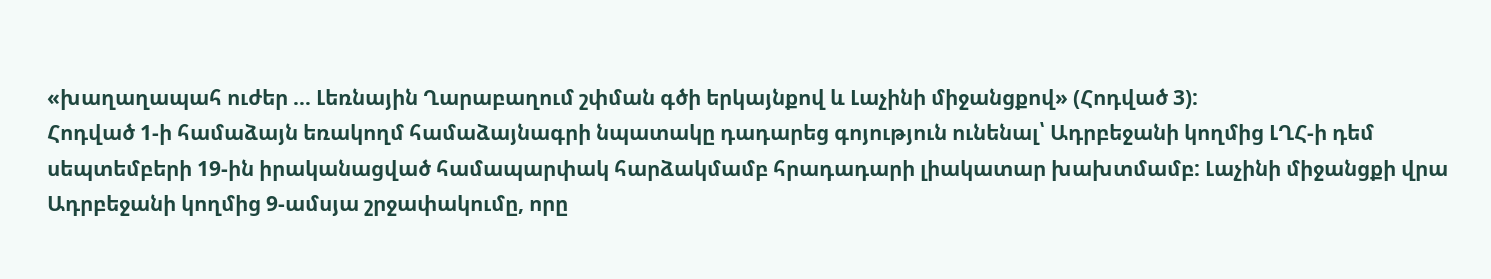«խաղաղապահ ուժեր … Լեռնային Ղարաբաղում շփման գծի երկայնքով և Լաչինի միջանցքով» (Հոդված 3):
Հոդված 1‑ի համաձայն եռակողմ համաձայնագրի նպատակը դադարեց գոյություն ունենալ՝ Ադրբեջանի կողմից ԼՂՀ‑ի դեմ սեպտեմբերի 19-ին իրականացված համապարփակ հարձակմամբ հրադադարի լիակատար խախտմամբ: Լաչինի միջանցքի վրա Ադրբեջանի կողմից 9‑ամսյա շրջափակումը, որը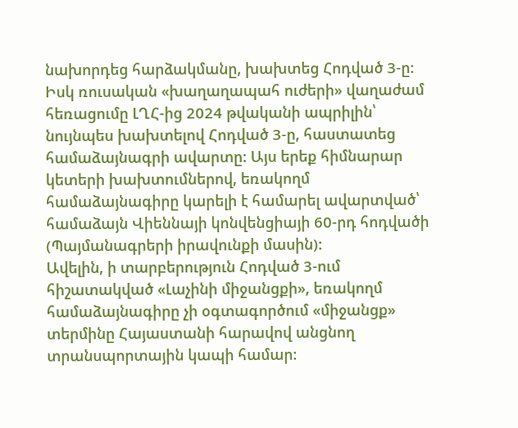նախորդեց հարձակմանը, խախտեց Հոդված 3‑ը: Իսկ ռուսական «խաղաղապահ ուժերի» վաղաժամ հեռացումը ԼՂՀ-ից 2024 թվականի ապրիլին՝ նույնպես խախտելով Հոդված 3‑ը, հաստատեց համաձայնագրի ավարտը: Այս երեք հիմնարար կետերի խախտումներով, եռակողմ համաձայնագիրը կարելի է համարել ավարտված՝ համաձայն Վիեննայի կոնվենցիայի 60-րդ հոդվածի (Պայմանագրերի իրավունքի մասին):
Ավելին, ի տարբերություն Հոդված 3‑ում հիշատակված «Լաչինի միջանցքի», եռակողմ համաձայնագիրը չի օգտագործում «միջանցք» տերմինը Հայաստանի հարավով անցնող տրանսպորտային կապի համար: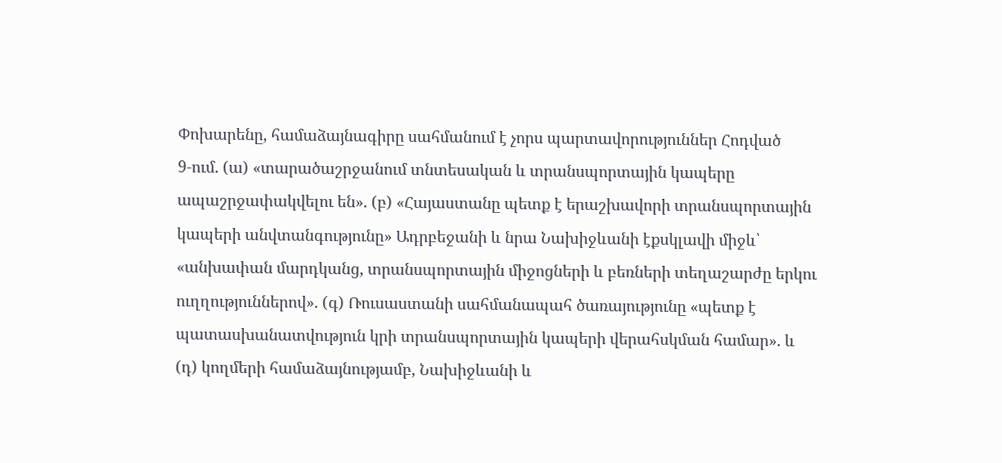Փոխարենը, համաձայնագիրը սահմանում է չորս պարտավորություններ Հոդված 9‑ում. (ա) «տարածաշրջանում տնտեսական և տրանսպորտային կապերը ապաշրջափակվելու են». (բ) «Հայաստանը պետք է երաշխավորի տրանսպորտային կապերի անվտանգությունը» Ադրբեջանի և նրա Նախիջևանի էքսկլավի միջև՝ «անխափան մարդկանց, տրանսպորտային միջոցների և բեռների տեղաշարժը երկու ուղղություններով». (գ) Ռուսաստանի սահմանապահ ծառայությունը «պետք է պատասխանատվություն կրի տրանսպորտային կապերի վերահսկման համար». և (դ) կողմերի համաձայնությամբ, Նախիջևանի և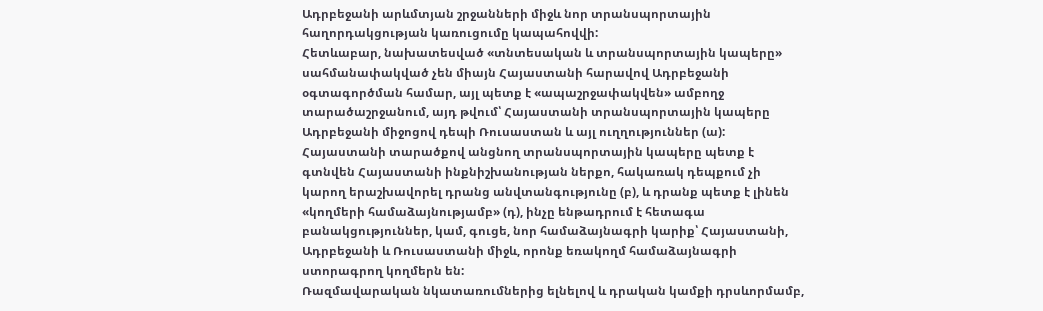Ադրբեջանի արևմտյան շրջանների միջև նոր տրանսպորտային հաղորդակցության կառուցումը կապահովվի:
Հետևաբար, նախատեսված «տնտեսական և տրանսպորտային կապերը» սահմանափակված չեն միայն Հայաստանի հարավով Ադրբեջանի օգտագործման համար, այլ պետք է «ապաշրջափակվեն» ամբողջ տարածաշրջանում, այդ թվում՝ Հայաստանի տրանսպորտային կապերը Ադրբեջանի միջոցով դեպի Ռուսաստան և այլ ուղղություններ (ա): Հայաստանի տարածքով անցնող տրանսպորտային կապերը պետք է գտնվեն Հայաստանի ինքնիշխանության ներքո, հակառակ դեպքում չի կարող երաշխավորել դրանց անվտանգությունը (բ), և դրանք պետք է լինեն «կողմերի համաձայնությամբ» (դ), ինչը ենթադրում է հետագա բանակցություններ, կամ, գուցե, նոր համաձայնագրի կարիք՝ Հայաստանի, Ադրբեջանի և Ռուսաստանի միջև, որոնք եռակողմ համաձայնագրի ստորագրող կողմերն են:
Ռազմավարական նկատառումներից ելնելով և դրական կամքի դրսևորմամբ,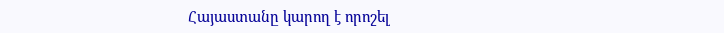Հայաստանը կարող է որոշել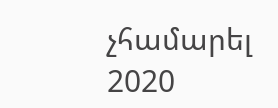չհամարել 2020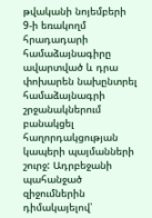թվականի նոյեմբերի 9‑ի եռակողմ հրադադարի համաձայնագիրը ավարտված և դրա փոխարեն նախընտրել համաձայնագրի շրջանակներում բանակցել հաղորդակցության կապերի պայմանների շուրջ: Ադրբեջանի պահանջած զիջումներին դիմակայելով՝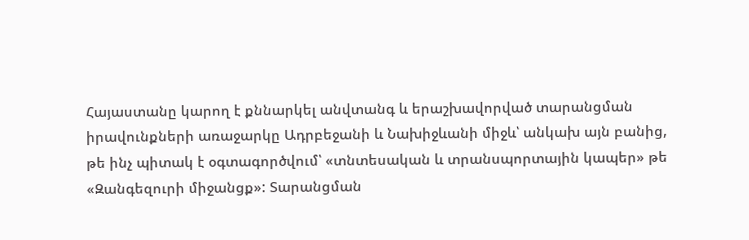Հայաստանը կարող է քննարկել անվտանգ և երաշխավորված տարանցման իրավունքների առաջարկը Ադրբեջանի և Նախիջևանի միջև՝ անկախ այն բանից, թե ինչ պիտակ է օգտագործվում՝ «տնտեսական և տրանսպորտային կապեր» թե «Զանգեզուրի միջանցք»: Տարանցման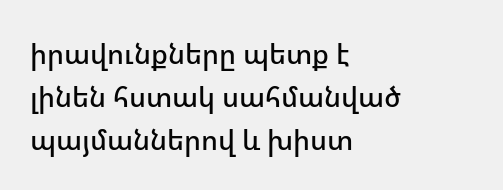իրավունքները պետք է լինեն հստակ սահմանված պայմաններով և խիստ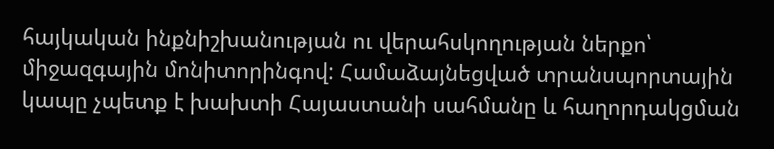հայկական ինքնիշխանության ու վերահսկողության ներքո՝ միջազգային մոնիտորինգով: Համաձայնեցված տրանսպորտային կապը չպետք է խախտի Հայաստանի սահմանը և հաղորդակցման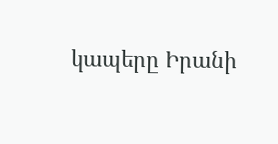կապերը Իրանի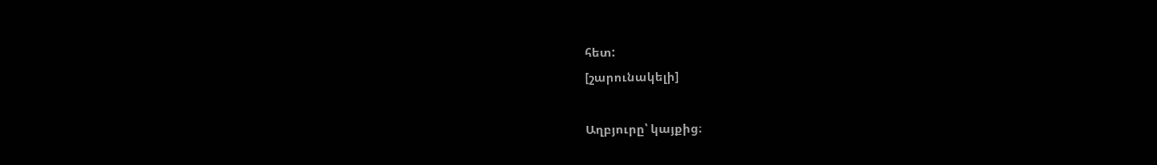հետ:
[շարունակելի]

Աղբյուրը՝ կայքից։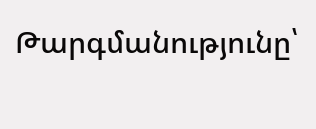Թարգմանությունը՝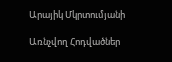Արայիկ Մկրտումյանի

Առնչվող Հոդվածներ